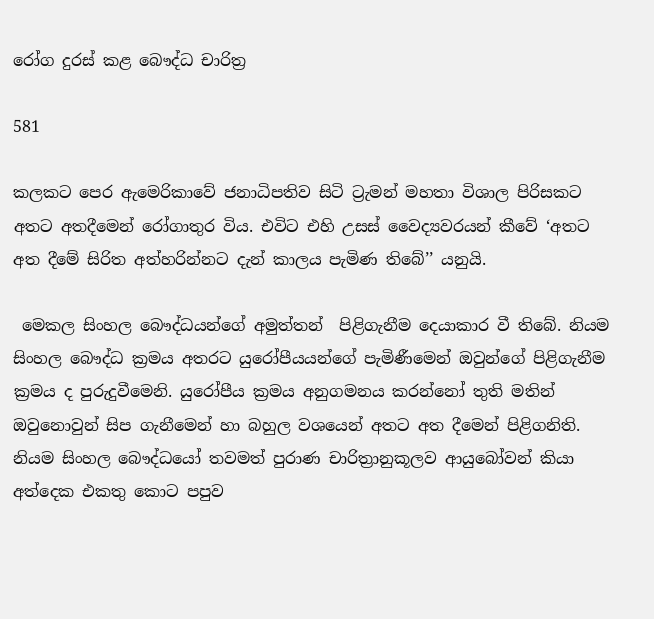රෝග දුරස් කළ බෞද්ධ චාරිත්‍ර

581

කලකට පෙර ඇමෙරිකාවේ ජනාධිපතිව සිටි ට්‍රැමන් මහතා විශාල පිරිසකට අතට අතදීමෙන් රෝගාතුර විය. එවිට එහි උසස් වෛද්‍යවරයන් කීවේ ‘අතට අත දීමේ සිරිත අත්හරින්නට දැන් කාලය පැමිණ තිබේ’’ යනුයි.

 මෙකල සිංහල බෞද්ධයන්ගේ අමුත්තන්  පිළිගැනීම දෙයාකාර වී තිබේ. නියම සිංහල බෞද්ධ ක්‍රමය අතරට යුරෝපීයයන්ගේ පැමිණීමෙන් ඔවුන්ගේ පිළිගැනීම ක්‍රමය ද පුරුදුවීමෙනි. යුරෝපීය ක්‍රමය අනුගමනය කරන්නෝ තුති මතින් ඔවුනොවුන් සිප ගැනීමෙන් හා බහුල වශයෙන් අතට අත දීමෙන් පිළිගනිති. නියම සිංහල බෞද්ධයෝ තවමත් පුරාණ චාරිත්‍රානුකූලව ආයුබෝවන් කියා අත්දෙක එකතු කොට පපුව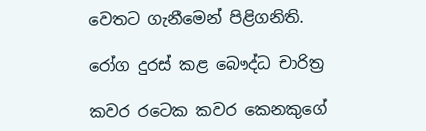වෙතට ගැනීමෙන් පිළිගනිති.

රෝග දුරස් කළ බෞද්ධ චාරිත්‍ර

කවර රටෙක කවර කෙනකුගේ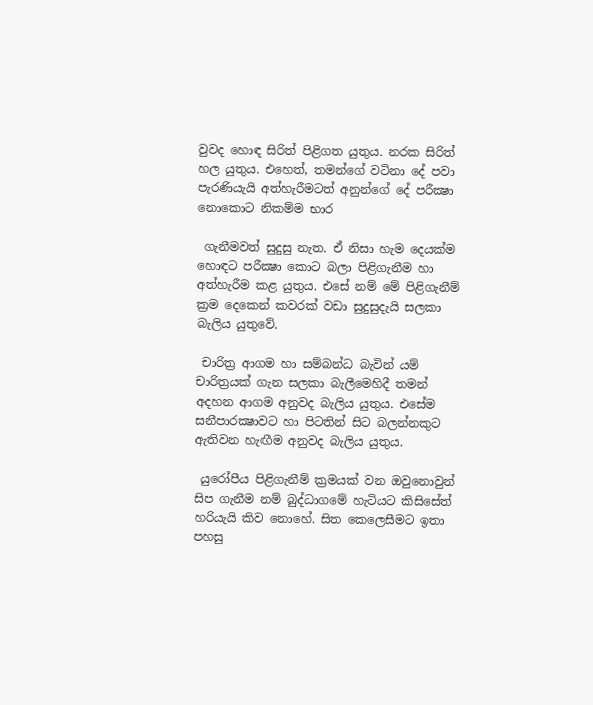වුවද හොඳ සිරිත් පිළිගත යුතුය. නරක සිරිත් හල යුතුය. එහෙත්, තමන්ගේ වටිනා දේ පවා පැරණියැයි අත්හැරීමටත් අනුන්ගේ දේ පරීක්‍ෂා නොකොට නිකම්ම භාර

 ගැනීමවත් සුදුසු නැත. ඒ නිසා හැම දෙයක්ම හොඳට පරීක්‍ෂා කොට බලා පිළිගැනීම හා අත්හැරීම කළ යුතුය. එසේ නම් මේ පිළිගැනීම් ක්‍රම දෙකෙන් කවරක් වඩා සුදුසුදැයි සලකා බැලිය යුතුවේ.

 චාරිත්‍ර ආගම හා සම්බන්ධ බැවින් යම් චාරිත්‍රයක් ගැන සලකා බැලීමෙහිදී තමන් අදහන ආගම අනුවද බැලිය යුතුය. එසේම සනීපාරක්‍ෂාවට හා පිටතින් සිට බලන්නකුට ඇතිවන හැඟීම අනුවද බැලිය යුතුය.

 යුරෝපීය පිළිගැනීම් ක්‍රමයක් වන ඔවුනොවුන් සිප ගැනීම නම් බුද්ධාගමේ හැටියට කිසිසේත් හරියැයි කිව නොහේ. සිත කෙලෙසීමට ඉතා පහසු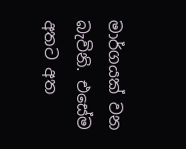මාර්ගයක් වන බැවිනි. එසේම අතට අත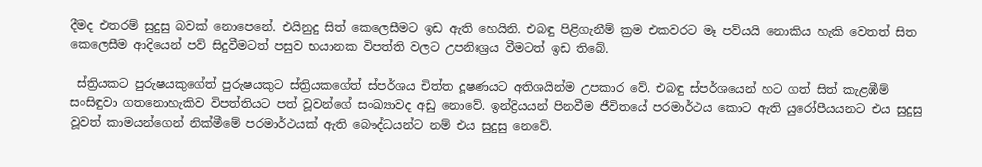දීමද එතරම් සුදුසු බවක් නොපෙනේ. එයිනුදු සිත් කෙලෙසීමට ඉඩ ඇති හෙයිනි. එබඳු පිළිගැනීම් ක්‍රම එකවරට මෑ පව්යයි නොකිය හැකි වෙතත් සිත කෙලෙසීම ආදියෙන් පව් සිදුවීමටත් පසුව භයානක විපත්ති වලට උපනිඃශ්‍රය වීමටත් ඉඩ තිබේ.

 ස්ත්‍රියකට පුරුෂයකුගේත් පුරුෂයකුට ස්ත්‍රියකගේත් ස්පර්ශය චිත්ත දූෂණයට අතිශයින්ම උපකාර වේ. එබඳු ස්පර්ශයෙන් හට ගත් සිත් කැළඹීම් සංසිඳුවා ගතනොහැකිව විපත්තියට පත් වූවන්ගේ සංඛ්‍යාවද අඩු නොවේ. ඉන්ද්‍රියයන් පිනවීම ජීවිතයේ පරමාර්ථය කොට ඇති යුරෝපීයයනට එය සුදුසු වූවත් කාමයන්ගෙන් නික්මීමේ පරමාර්ථයක් ඇති බෞද්ධයන්ට නම් එය සුදුසු නෙවේ.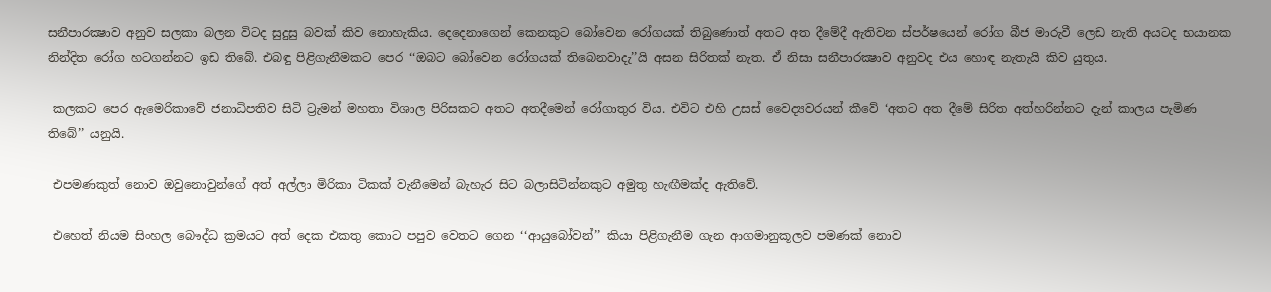සනීපාරක්‍ෂාව අනුව සලකා බලන විටද සුදුසු බවක් කිව නොහැකිය. දෙදෙනාගෙන් කෙනකුට බෝවෙන රෝගයක් තිබුණොත් අතට අත දීමේදී ඇතිවන ස්පර්ෂයෙන් රෝග බීජ මාරුවී ලෙඩ නැති අයටද භයානක නින්දිත රෝග හටගන්නට ඉඩ තිබේ. එබඳු පිළිගැනීමකට පෙර ‘‘ඔබට බෝවෙන රෝගයක් තිබෙනවාදැ’’යි අසන සිරිතක් නැත. ඒ නිසා සනීපාරක්‍ෂාව අනුවද එය හොඳ නැතැයි කිව යුතුය.

 කලකට පෙර ඇමෙරිකාවේ ජනාධිපතිව සිටි ට්‍රැමන් මහතා විශාල පිරිසකට අතට අතදීමෙන් රෝගාතුර විය. එවිට එහි උසස් වෛද්‍යවරයන් කීවේ ‘අතට අත දීමේ සිරිත අත්හරින්නට දැන් කාලය පැමිණ තිබේ’’ යනුයි.

 එපමණකුත් නොව ඔවුනොවුන්ගේ අත් අල්ලා මිරිකා ටිකක් වැනීමෙන් බැහැර සිට බලාසිටින්නකුට අමුතු හැඟීමක්ද ඇතිවේ.

 එහෙත් නියම සිංහල බෞද්ධ ක්‍රමයට අත් දෙක එකතු කොට පපුව වෙතට ගෙන ‘‘ආයුබෝවන්’’ කියා පිළිගැනීම ගැන ආගමානුකූලව පමණක් නොව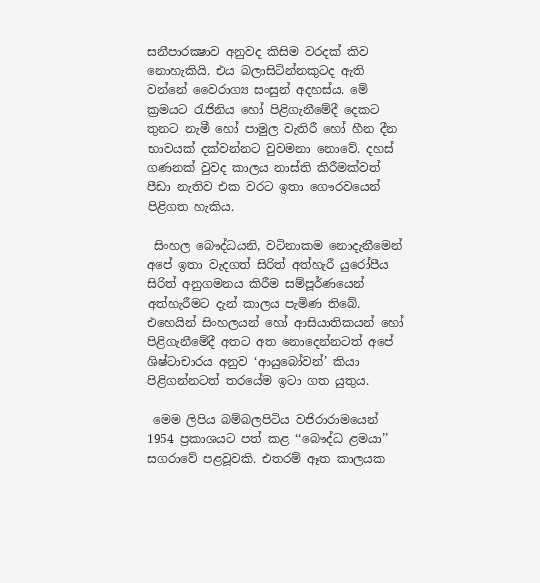සනීපාරක්‍ෂාව අනුවද කිසිම වරදක් කිව නොහැකියි. එය බලාසිටින්නකුටද ඇති වන්නේ වෛරාග්‍ය සංසුන් අදහස්ය. මේ ක්‍රමයට රැජිනිය හෝ පිළිගැනීමේදී දෙකට තුනට නැමී හෝ පාමුල වැතිරී හෝ හීන දීන භාවයක් දක්වන්නට වුවමනා නොවේ. දහස් ගණනක් වුවද කාලය නාස්ති කිරීමක්වත් පීඩා නැතිව එක වරට ඉතා ගෞරවයෙන් පිළිගත හැකිය.

 සිංහල බෞද්ධයනි, වටිනාකම නොදැනීමෙන් අපේ ඉතා වැදගත් සිරිත් අත්හැරී යුරෝපීය සිරිත් අනුගමනය කිරීම සම්පූර්ණයෙන් අත්හැරීමට දැන් කාලය පැමිණ තිබේ. එහෙයින් සිංහලයන් හෝ ආසියාතිකයන් හෝ පිළිගැනීමේදී අතට අත නොදෙන්නටත් අපේ ශිෂ්ටාචාරය අනුව ‘ආයුබෝවන්’ කියා පිළිගන්නටත් තරයේම ඉටා ගත යුතුය.

 මෙම ලිපිය බම්බලපිටිය වජිරාරාමයෙන් 1954 ප්‍රකාශයට පත් කළ ‘‘බෞද්ධ ළමයා’’ සගරාවේ පළවූවකි. එතරම් ඈත කාලයක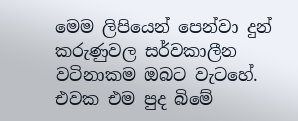මෙම ලිපියෙන් පෙන්වා දුන් කරුණුවල සර්වකාලීන වටිනාකම ඔබට වැටහේ. එවක එම පුද බිමේ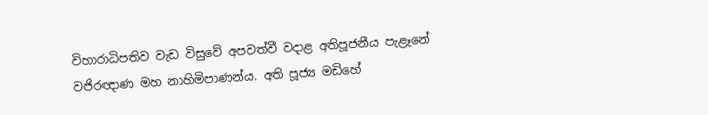විහාරාධිපතිව වැඩ විසුවේ අපවත්වී වදාළ අතිපූජනීය පැළෑනේ වජිරඥාණ මහ නාහිමිපාණන්ය. අති පූජ්‍ය මඩිහේ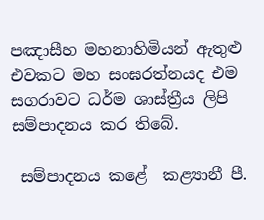පඤාසීහ මහනාහිමියන් ඇතුළු එවකට මහ සංඝරත්නයද එම සගරාවට ධර්ම ශාස්ත්‍රීය ලිපි සම්පාදනය කර තිබේ.

 සම්පාදනය කළේ  කළ්‍යානී පී.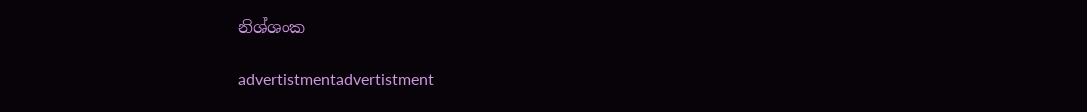නිශ්ශංක

advertistmentadvertistment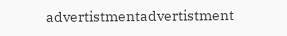advertistmentadvertistment